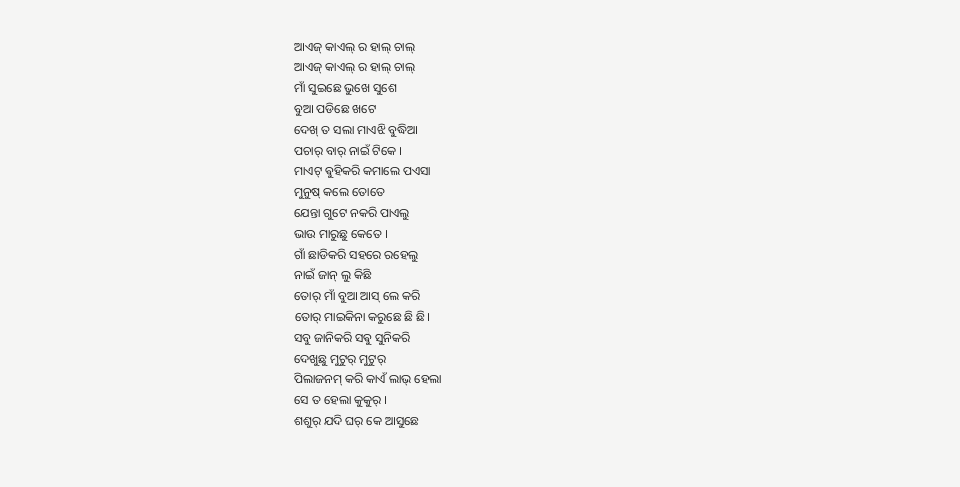ଆଏଜ୍ କାଏଲ୍ ର ହାଲ୍ ଚାଲ୍
ଆଏଜ୍ କାଏଲ୍ ର ହାଲ୍ ଚାଲ୍
ମାଁ ସୁଇଛେ ଭୁଖେ ସୁଶେ
ବୁଆ ପଡିଛେ ଖଟେ
ଦେଖ୍ ତ ସଲା ମାଏଝି ବୁଦ୍ଧିଆ
ପଚାର୍ ବାର୍ ନାଇଁ ଟିକେ ।
ମାଏଟ୍ ଵୁହିକରି କମାଲେ ପଏସା
ମୁନୁଷ୍ କଲେ ତୋତେ
ଯେନ୍ତା ଗୁଟେ ନକରି ପାଏଲୁ
ଭାଉ ମାରୁଛୁ କେତେ ।
ଗାଁ ଛାଡିକରି ସହରେ ରହେଲୁ
ନାଇଁ ଜାନ୍ ଲୁ କିଛି
ତୋର୍ ମାଁ ବୁଆ ଆସ୍ ଲେ କରି
ତୋର୍ ମାଇକିନା କରୁଛେ ଛି ଛି।
ସବୁ ଜାନିକରି ସଵୁ ସୁନିକରି
ଦେଖୁଛୁ ମୁଟୁର୍ ମୁଟୁର୍
ପିଲାଜନମ୍ କରି କାଏଁ ଲାଭ୍ ହେଲା
ସେ ତ ହେଲା କୁକୁର୍ ।
ଶଶୁର୍ ଯଦି ଘର୍ କେ ଆସୁଛେ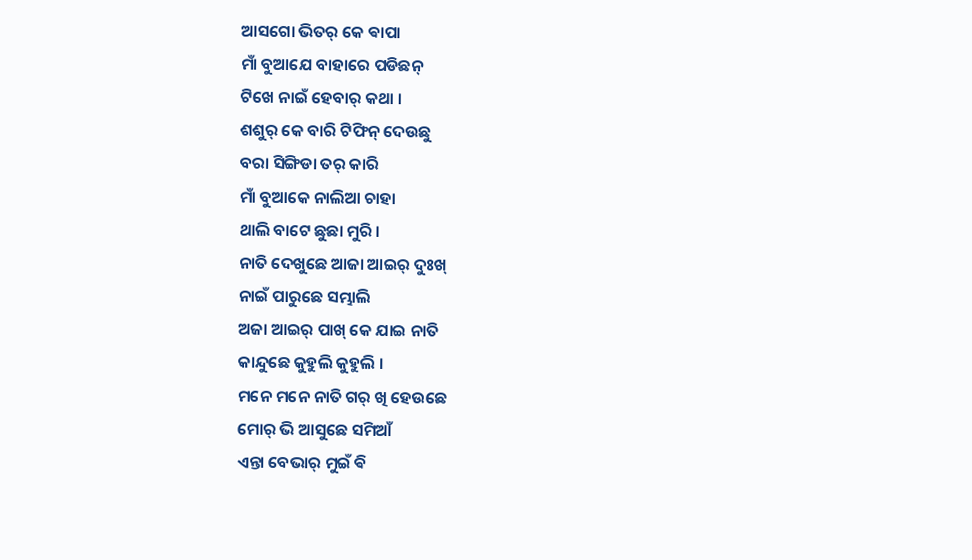ଆସଗୋ ଭିତର୍ କେ ଵାପା
ମାଁ ବୁଆଯେ ବାହାରେ ପଡିଛନ୍
ଟିଖେ ନାଇଁ ହେବାର୍ କଥା ।
ଶଶୁର୍ କେ ବାରି ଟିଫିନ୍ ଦେଉଛୁ
ବରା ସିଙ୍ଗିଡା ତର୍ କାରି
ମାଁ ବୁଆକେ ନାଲିଆ ଚାହା
ଥାଲି ବାଟେ ଛୁଛା ମୁରି ।
ନାତି ଦେଖୁଛେ ଆଜା ଆଇର୍ ଦୁଃଖ୍
ନାଇଁ ପାରୁଛେ ସମ୍ଭାଲି
ଅଜା ଆଇର୍ ପାଖ୍ କେ ଯାଇ ନାତି
କାନ୍ଦୁଛେ କୁହୁଲି କୁହୁଲି ।
ମନେ ମନେ ନାତି ଗର୍ ଖି ହେଉଛେ
ମୋର୍ ଭି ଆସୁଛେ ସମିଆଁ
ଏନ୍ତା ବେଭାର୍ ମୁଇଁ ଵି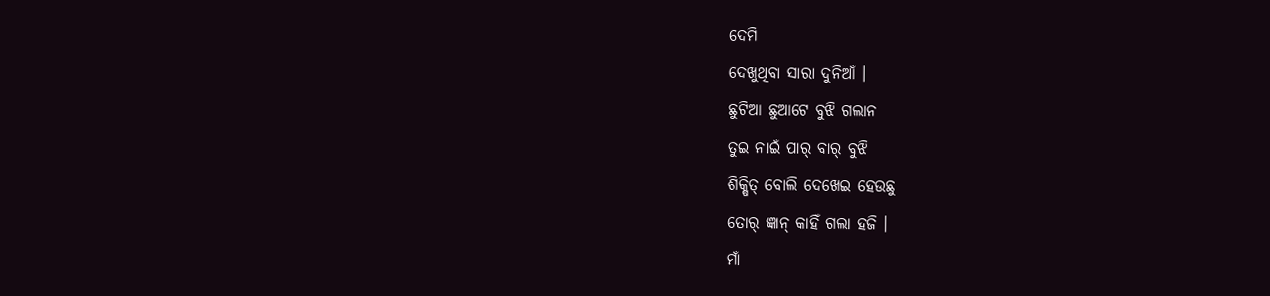ଦେମି
ଦେଖୁଥିବା ସାରା ଦୁନିଆଁ ।
ଛୁଟିଆ ଛୁଆଟେ ବୁଝି ଗଲାନ
ତୁଇ ନାଇଁ ପାର୍ ବାର୍ ବୁଝି
ଶିକ୍ଷିତ୍ ବୋଲି ଦେଖେଇ ହେଉଛୁ
ତୋର୍ ଜ୍ଞାନ୍ କାହିଁ ଗଲା ହଜି ।
ମାଁ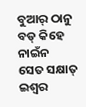ବୁଆର୍ ଠାନୁ ବଡ୍ କିହେ ନାଇଁନ
ସେତ ସକ୍ଷାତ୍ ଇଶ୍ଵର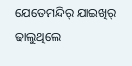ଯେତେମନ୍ଦିର୍ ଯାଇଖିର୍ ଢାଲୁଥିଲେ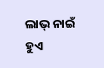ଲାଭ୍ ନାଇଁ ହୁଏ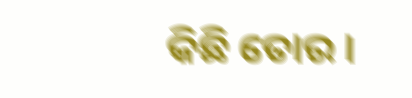କିଛି ତୋର ।